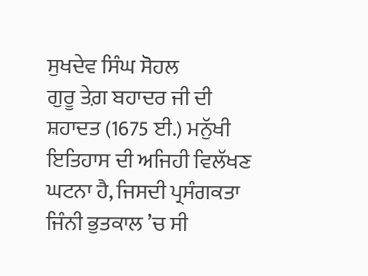ਸੁਖਦੇਵ ਸਿੰਘ ਸੋਹਲ
ਗੁਰੂ ਤੇਗ਼ ਬਹਾਦਰ ਜੀ ਦੀ ਸ਼ਹਾਦਤ (1675 ਈ.) ਮਨੁੱਖੀ ਇਤਿਹਾਸ ਦੀ ਅਜਿਹੀ ਵਿਲੱਖਣ ਘਟਨਾ ਹੈ, ਜਿਸਦੀ ਪ੍ਰਸੰਗਕਤਾ ਜਿੰਨੀ ਭੁਤਕਾਲ ’ਚ ਸੀ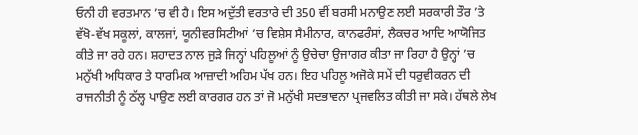ਓਨੀ ਹੀ ਵਰਤਮਾਨ ’ਚ ਵੀ ਹੈ। ਇਸ ਅਦੁੱਤੀ ਵਰਤਾਰੇ ਦੀ 350 ਵੀਂ ਬਰਸੀ ਮਨਾਉਣ ਲਈ ਸਰਕਾਰੀ ਤੌਰ ’ਤੇ ਵੱਖੋ-ਵੱਖ ਸਕੂਲਾਂ, ਕਾਲਜਾਂ, ਯੂਨੀਵਰਸਿਟੀਆਂ ’ਚ ਵਿਸ਼ੇਸ ਸੈਮੀਨਾਰ, ਕਾਨਫਰੰਸਾਂ, ਲੈਕਚਰ ਆਦਿ ਆਯੋਜਿਤ ਕੀਤੇ ਜਾ ਰਹੇ ਹਨ। ਸ਼ਹਾਦਤ ਨਾਲ ਜੁੜੇ ਜਿਨ੍ਹਾਂ ਪਹਿਲੂਆਂ ਨੂੰ ਉਚੇਚਾ ਉਜਾਗਰ ਕੀਤਾ ਜਾ ਰਿਹਾ ਹੈ ਉਨ੍ਹਾਂ ’ਚ ਮਨੁੱਖੀ ਅਧਿਕਾਰ ਤੇ ਧਾਰਮਿਕ ਆਜ਼ਾਦੀ ਅਹਿਮ ਪੱਖ ਹਨ। ਇਹ ਪਹਿਲੂ ਅਜੋਕੇ ਸਮੇਂ ਦੀ ਧਰੁਵੀਕਰਨ ਦੀ ਰਾਜਨੀਤੀ ਨੂੰ ਠੱਲ੍ਹ ਪਾਉਣ ਲਈ ਕਾਰਗਰ ਹਨ ਤਾਂ ਜੋ ਮਨੁੱਖੀ ਸਦਭਾਵਨਾ ਪ੍ਰਜਵਲਿਤ ਕੀਤੀ ਜਾ ਸਕੇ। ਹੱਥਲੇ ਲੇਖ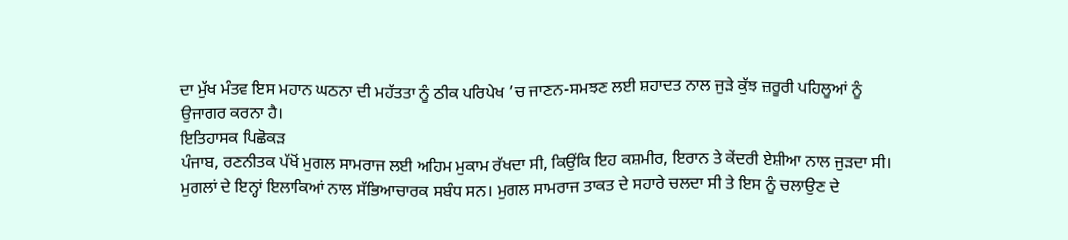ਦਾ ਮੁੱਖ ਮੰਤਵ ਇਸ ਮਹਾਨ ਘਠਨਾ ਦੀ ਮਹੱਤਤਾ ਨੂੰ ਠੀਕ ਪਰਿਪੇਖ ’ਚ ਜਾਣਨ-ਸਮਝਣ ਲਈ ਸ਼ਹਾਦਤ ਨਾਲ ਜੁੜੇ ਕੁੱਝ ਜ਼ਰੂਰੀ ਪਹਿਲੂਆਂ ਨੂੰ ਉਜਾਗਰ ਕਰਨਾ ਹੈ।
ਇਤਿਹਾਸਕ ਪਿਛੋਕੜ
ਪੰਜਾਬ, ਰਣਨੀਤਕ ਪੱਖੋਂ ਮੁਗਲ ਸਾਮਰਾਜ ਲਈ ਅਹਿਮ ਮੁਕਾਮ ਰੱਖਦਾ ਸੀ, ਕਿਉਂਕਿ ਇਹ ਕਸ਼ਮੀਰ, ਇਰਾਨ ਤੇ ਕੇਂਦਰੀ ਏਸ਼ੀਆ ਨਾਲ ਜੁੜਦਾ ਸੀ। ਮੁਗਲਾਂ ਦੇ ਇਨ੍ਹਾਂ ਇਲਾਕਿਆਂ ਨਾਲ ਸੱਭਿਆਚਾਰਕ ਸਬੰਧ ਸਨ। ਮੁਗਲ ਸਾਮਰਾਜ ਤਾਕਤ ਦੇ ਸਹਾਰੇ ਚਲਦਾ ਸੀ ਤੇ ਇਸ ਨੂੰ ਚਲਾਉਣ ਦੇ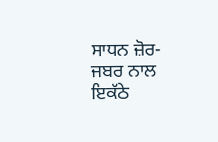ਸਾਧਨ ਜ਼ੋਰ-ਜਬਰ ਨਾਲ ਇਕੱਠੇ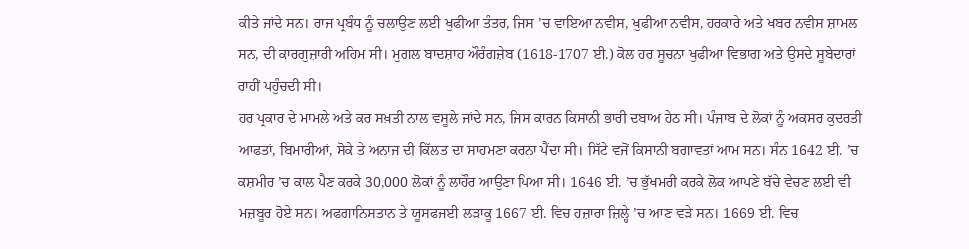ਕੀਤੇ ਜਾਂਦੇ ਸਨ। ਰਾਜ ਪ੍ਰਬੰਧ ਨੂੰ ਚਲਾਉਣ ਲਈ ਖੁਫੀਆ ਤੰਤਰ, ਜਿਸ ’ਚ ਵਾਇਆ ਨਵੀਸ, ਖੁਫੀਆ ਨਵੀਸ, ਹਰਕਾਰੇ ਅਤੇ ਖਬਰ ਨਵੀਸ ਸ਼ਾਮਲ ਸਨ, ਦੀ ਕਾਰਗੁਜ਼ਾਰੀ ਅਹਿਮ ਸੀ। ਮੁਗਲ ਬਾਦਸ਼ਾਹ ਔਰੰਗਜ਼ੇਬ (1618-1707 ਈ.) ਕੋਲ ਹਰ ਸੂਚਨਾ ਖੁਫੀਆ ਵਿਭਾਗ ਅਤੇ ਉਸਦੇ ਸੂਬੇਦਾਰਾਂ ਰਾਹੀਂ ਪਹੁੰਚਦੀ ਸੀ।
ਹਰ ਪ੍ਰਕਾਰ ਦੇ ਮਾਮਲੇ ਅਤੇ ਕਰ ਸਖ਼ਤੀ ਨਾਲ ਵਸੂਲੇ ਜਾਂਦੇ ਸਨ, ਜਿਸ ਕਾਰਨ ਕਿਸਾਨੀ ਭਾਰੀ ਦਬਾਅ ਹੇਠ ਸੀ। ਪੰਜਾਬ ਦੇ ਲੋਕਾਂ ਨੂੰ ਅਕਸਰ ਕੁਦਰਤੀ ਆਫਤਾਂ, ਬਿਮਾਰੀਆਂ, ਸੋਕੇ ਤੇ ਅਨਾਜ ਦੀ ਕਿੱਲਤ ਦਾ ਸਾਹਮਣਾ ਕਰਨਾ ਪੈਂਦਾ ਸੀ। ਸਿੱਟੇ ਵਜੋਂ ਕਿਸਾਨੀ ਬਗਾਵਤਾਂ ਆਮ ਸਨ। ਸੰਨ 1642 ਈ. ’ਚ ਕਸ਼ਮੀਰ ’ਚ ਕਾਲ ਪੈਣ ਕਰਕੇ 30,000 ਲੋਕਾਂ ਨੂੰ ਲਾਹੌਰ ਆਉਣਾ ਪਿਆ ਸੀ। 1646 ਈ. ’ਚ ਭੁੱਖਮਰੀ ਕਰਕੇ ਲੋਕ ਆਪਣੇ ਬੱਚੇ ਵੇਚਣ ਲਈ ਵੀ ਮਜ਼ਬੂਰ ਹੋਏ ਸਨ। ਅਫਗਾਨਿਸਤਾਨ ਤੇ ਯੂਸਫਜਈ ਲੜਾਕੂ 1667 ਈ. ਵਿਚ ਹਜ਼ਾਰਾ ਜ਼ਿਲ੍ਹੇ ’ਚ ਆਣ ਵੜੇ ਸਨ। 1669 ਈ. ਵਿਚ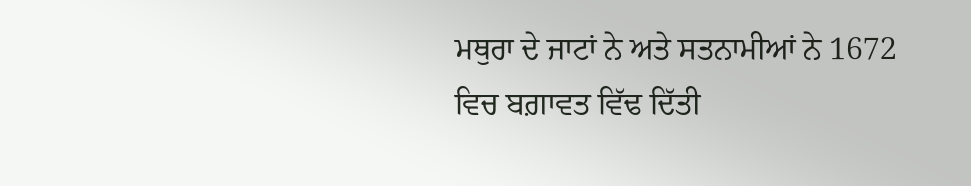ਮਥੁਰਾ ਦੇ ਜਾਟਾਂ ਨੇ ਅਤੇ ਸਤਨਾਮੀਆਂ ਨੇ 1672 ਵਿਚ ਬਗ਼ਾਵਤ ਵਿੱਢ ਦਿੱਤੀ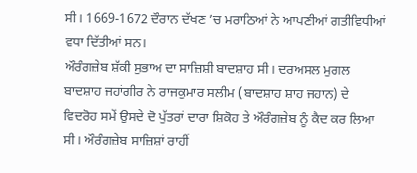ਸੀ। 1669-1672 ਦੌਰਾਨ ਦੱਖਣ ’ਚ ਮਰਾਠਿਆਂ ਨੇ ਆਪਣੀਆਂ ਗਤੀਵਿਧੀਆਂ ਵਧਾ ਦਿੱਤੀਆਂ ਸਨ।
ਔਰੰਗਜ਼ੇਬ ਸ਼ੱਕੀ ਸੁਭਾਅ ਦਾ ਸਾਜ਼ਿਸ਼ੀ ਬਾਦਸ਼ਾਹ ਸੀ। ਦਰਅਸਲ ਮੁਗਲ ਬਾਦਸ਼ਾਹ ਜਹਾਂਗੀਰ ਨੇ ਰਾਜਕੁਮਾਰ ਸਲੀਮ (ਬਾਦਸ਼ਾਹ ਸ਼ਾਹ ਜਹਾਨ) ਦੇ ਵਿਦਰੋਹ ਸਮੇਂ ਉਸਦੇ ਦੋ ਪੁੱਤਰਾਂ ਦਾਰਾ ਸ਼ਿਕੋਹ ਤੇ ਔਰੰਗਜ਼ੇਬ ਨੂੰ ਕੈਦ ਕਰ ਲਿਆ ਸੀ। ਔਰੰਗਜ਼ੇਬ ਸਾਜ਼ਿਸ਼ਾਂ ਰਾਹੀਂ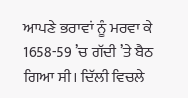ਆਪਣੇ ਭਰਾਵਾਂ ਨੂੰ ਮਰਵਾ ਕੇ 1658-59 ’ਚ ਗੱਦੀ ’ਤੇ ਬੈਠ ਗਿਆ ਸੀ। ਦਿੱਲੀ ਵਿਚਲੇ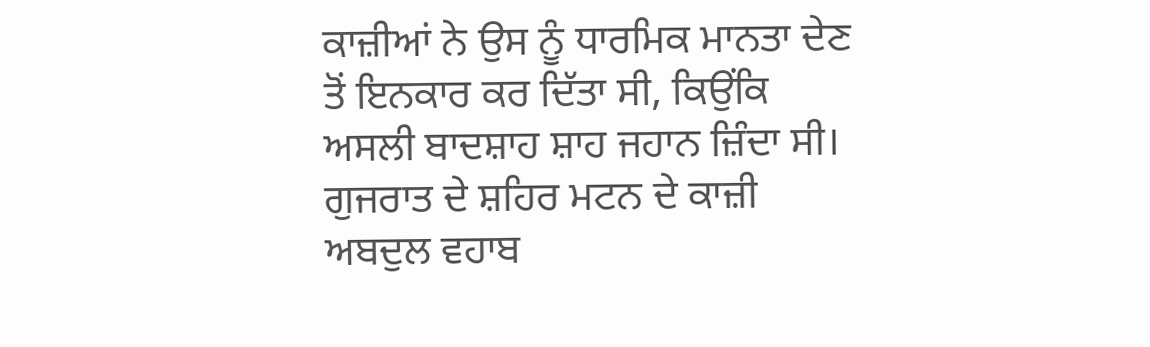ਕਾਜ਼ੀਆਂ ਨੇ ਉਸ ਨੂੰ ਧਾਰਮਿਕ ਮਾਨਤਾ ਦੇਣ ਤੋਂ ਇਨਕਾਰ ਕਰ ਦਿੱਤਾ ਸੀ, ਕਿਉਂਕਿ ਅਸਲੀ ਬਾਦਸ਼ਾਹ ਸ਼ਾਹ ਜਹਾਨ ਜ਼ਿੰਦਾ ਸੀ। ਗੁਜਰਾਤ ਦੇ ਸ਼ਹਿਰ ਮਟਨ ਦੇ ਕਾਜ਼ੀ ਅਬਦੁਲ ਵਹਾਬ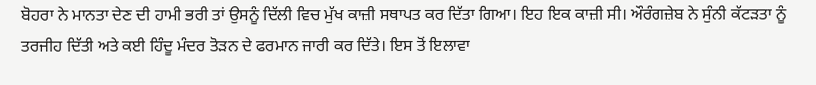ਬੋਹਰਾ ਨੇ ਮਾਨਤਾ ਦੇਣ ਦੀ ਹਾਮੀ ਭਰੀ ਤਾਂ ਉਸਨੂੰ ਦਿੱਲੀ ਵਿਚ ਮੁੱਖ ਕਾਜ਼ੀ ਸਥਾਪਤ ਕਰ ਦਿੱਤਾ ਗਿਆ। ਇਹ ਇਕ ਕਾਜ਼ੀ ਸੀ। ਔਰੰਗਜ਼ੇਬ ਨੇ ਸੁੰਨੀ ਕੱਟੜਤਾ ਨੂੰ ਤਰਜੀਹ ਦਿੱਤੀ ਅਤੇ ਕਈ ਹਿੰਦੂ ਮੰਦਰ ਤੋੜਨ ਦੇ ਫਰਮਾਨ ਜਾਰੀ ਕਰ ਦਿੱਤੇ। ਇਸ ਤੋਂ ਇਲਾਵਾ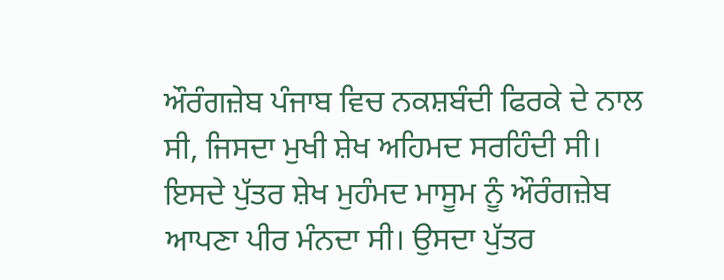ਔਰੰਗਜ਼ੇਬ ਪੰਜਾਬ ਵਿਚ ਨਕਸ਼ਬੰਦੀ ਫਿਰਕੇ ਦੇ ਨਾਲ ਸੀ, ਜਿਸਦਾ ਮੁਖੀ ਸ਼ੇਖ ਅਹਿਮਦ ਸਰਹਿੰਦੀ ਸੀ। ਇਸਦੇ ਪੁੱਤਰ ਸ਼ੇਖ ਮੁਹੰਮਦ ਮਾਸੂਮ ਨੂੰ ਔਰੰਗਜ਼ੇਬ ਆਪਣਾ ਪੀਰ ਮੰਨਦਾ ਸੀ। ਉਸਦਾ ਪੁੱਤਰ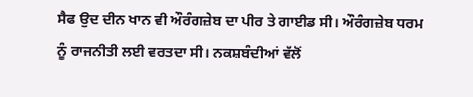ਸੈਫ ਉਦ ਦੀਨ ਖਾਨ ਵੀ ਔਰੰਗਜ਼ੇਬ ਦਾ ਪੀਰ ਤੇ ਗਾਈਡ ਸੀ। ਔਰੰਗਜ਼ੇਬ ਧਰਮ ਨੂੰ ਰਾਜਨੀਤੀ ਲਈ ਵਰਤਦਾ ਸੀ। ਨਕਸ਼ਬੰਦੀਆਂ ਵੱਲੋਂ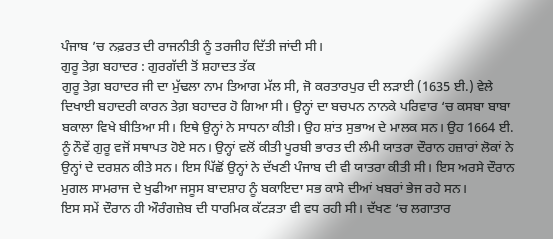ਪੰਜਾਬ ’ਚ ਨਫ਼ਰਤ ਦੀ ਰਾਜਨੀਤੀ ਨੂੰ ਤਰਜੀਹ ਦਿੱਤੀ ਜਾਂਦੀ ਸੀ।
ਗੁਰੂ ਤੇਗ਼ ਬਹਾਦਰ : ਗੁਰਗੱਦੀ ਤੋਂ ਸ਼ਹਾਦਤ ਤੱਕ
ਗੁਰੂ ਤੇਗ਼ ਬਹਾਦਰ ਜੀ ਦਾ ਮੁੱਢਲਾ ਨਾਮ ਤਿਆਗ ਮੱਲ ਸੀ, ਜੋ ਕਰਤਾਰਪੁਰ ਦੀ ਲੜਾਈ (1635 ਈ.) ਵੇਲੇ ਦਿਖਾਈ ਬਹਾਦਰੀ ਕਾਰਨ ਤੇਗ਼ ਬਹਾਦਰ ਹੋ ਗਿਆ ਸੀ। ਉਨ੍ਹਾਂ ਦਾ ਬਚਪਨ ਨਾਨਕੇ ਪਰਿਵਾਰ ‘ਚ ਕਸਬਾ ਬਾਬਾ ਬਕਾਲਾ ਵਿਖੇ ਬੀਤਿਆ ਸੀ। ਇਥੇ ਉਨ੍ਹਾਂ ਨੇ ਸਾਧਨਾ ਕੀਤੀ। ਉਹ ਸ਼ਾਂਤ ਸੁਭਾਅ ਦੇ ਮਾਲਕ ਸਨ। ਉਹ 1664 ਈ. ਨੂੰ ਨੌਵੇਂ ਗੁਰੂ ਵਜੋਂ ਸਥਾਪਤ ਹੋਏ ਸਨ। ਉਨ੍ਹਾਂ ਵਲੋਂ ਕੀਤੀ ਪੂਰਬੀ ਭਾਰਤ ਦੀ ਲੰਮੀ ਯਾਤਰਾ ਦੌਰਾਨ ਹਜ਼ਾਰਾਂ ਲੋਕਾਂ ਨੇ ਉਨ੍ਹਾਂ ਦੇ ਦਰਸ਼ਨ ਕੀਤੇ ਸਨ। ਇਸ ਪਿੱਛੋਂ ਉਨ੍ਹਾਂ ਨੇ ਦੱਖਣੀ ਪੰਜਾਬ ਦੀ ਵੀ ਯਾਤਰਾ ਕੀਤੀ ਸੀ। ਇਸ ਅਰਸੇ ਦੌਰਾਨ ਮੁਗਲ ਸਾਮਰਾਜ ਦੇ ਖੁਫੀਆ ਜਸੂਸ ਬਾਦਸ਼ਾਹ ਨੂੰ ਬਕਾਇਦਾ ਸਭ ਕਾਸੇ ਦੀਆਂ ਖਬਰਾਂ ਭੇਜ ਰਹੇ ਸਨ।
ਇਸ ਸਮੇਂ ਦੌਰਾਨ ਹੀ ਔਰੰਗਜ਼ੇਬ ਦੀ ਧਾਰਮਿਕ ਕੱਟੜਤਾ ਵੀ ਵਧ ਰਹੀ ਸੀ। ਦੱਖਣ ‘ਚ ਲਗਾਤਾਰ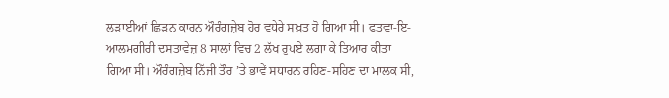ਲੜਾਈਆਂ ਛਿੜਨ ਕਾਰਨ ਔਰੰਗਜ਼ੇਬ ਹੋਰ ਵਧੇਰੇ ਸਖ਼ਤ ਹੋ ਗਿਆ ਸੀ। ਫਤਵਾ-ਇ-ਆਲਮਗੀਰੀ ਦਸਤਾਵੇਜ਼ 8 ਸਾਲਾਂ ਵਿਚ 2 ਲੱਖ ਰੁਪਏ ਲਗਾ ਕੇ ਤਿਆਰ ਕੀਤਾ ਗਿਆ ਸੀ। ਔਰੰਗਜ਼ੇਬ ਨਿੱਜੀ ਤੌਰ ’ਤੇ ਭਾਵੇਂ ਸਧਾਰਨ ਰਹਿਣ-ਸਹਿਣ ਦਾ ਮਾਲਕ ਸੀ,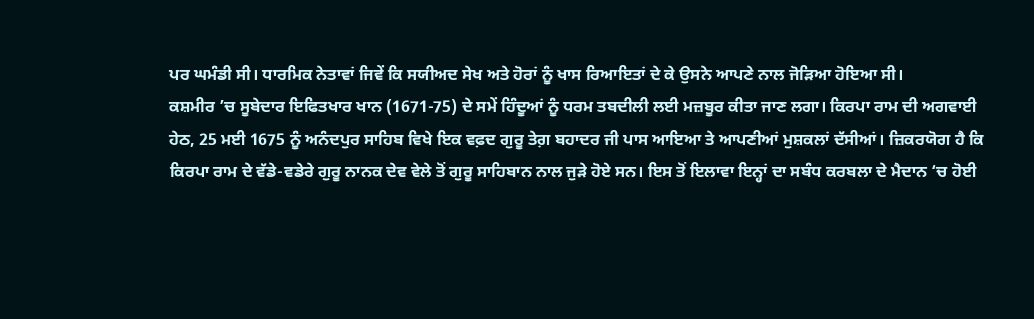ਪਰ ਘਮੰਡੀ ਸੀ। ਧਾਰਮਿਕ ਨੇਤਾਵਾਂ ਜਿਵੇਂ ਕਿ ਸਯੀਅਦ ਸੇਖ ਅਤੇ ਹੋਰਾਂ ਨੂੰ ਖਾਸ ਰਿਆਇਤਾਂ ਦੇ ਕੇ ਉਸਨੇ ਆਪਣੇ ਨਾਲ ਜੋੜਿਆ ਹੋਇਆ ਸੀ।
ਕਸ਼ਮੀਰ ’ਚ ਸੂਬੇਦਾਰ ਇਫਿਤਖਾਰ ਖਾਨ (1671-75) ਦੇ ਸਮੇਂ ਹਿੰਦੂਆਂ ਨੂੰ ਧਰਮ ਤਬਦੀਲੀ ਲਈ ਮਜ਼ਬੂਰ ਕੀਤਾ ਜਾਣ ਲਗਾ। ਕਿਰਪਾ ਰਾਮ ਦੀ ਅਗਵਾਈ ਹੇਠ, 25 ਮਈ 1675 ਨੂੰ ਅਨੰਦਪੁਰ ਸਾਹਿਬ ਵਿਖੇ ਇਕ ਵਫ਼ਦ ਗੁਰੂ ਤੇਗ਼ ਬਹਾਦਰ ਜੀ ਪਾਸ ਆਇਆ ਤੇ ਆਪਣੀਆਂ ਮੁਸ਼ਕਲਾਂ ਦੱਸੀਆਂ। ਜ਼ਿਕਰਯੋਗ ਹੈ ਕਿ ਕਿਰਪਾ ਰਾਮ ਦੇ ਵੱਡੇ-ਵਡੇਰੇ ਗੁਰੂ ਨਾਨਕ ਦੇਵ ਵੇਲੇ ਤੋਂ ਗੁਰੂ ਸਾਹਿਬਾਨ ਨਾਲ ਜੁੜੇ ਹੋਏ ਸਨ। ਇਸ ਤੋਂ ਇਲਾਵਾ ਇਨ੍ਹਾਂ ਦਾ ਸਬੰਧ ਕਰਬਲਾ ਦੇ ਮੈਦਾਨ ‘ਚ ਹੋਈ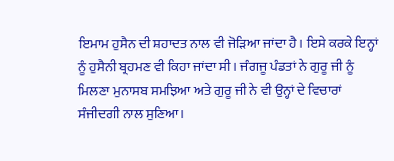ਇਮਾਮ ਹੁਸੈਨ ਦੀ ਸ਼ਹਾਦਤ ਨਾਲ ਵੀ ਜੋੜਿਆ ਜਾਂਦਾ ਹੈ। ਇਸੇ ਕਰਕੇ ਇਨ੍ਹਾਂ ਨੂੰ ਹੁਸੈਨੀ ਬ੍ਰਹਮਣ ਵੀ ਕਿਹਾ ਜਾਂਦਾ ਸੀ। ਜੰਗਜੂ ਪੰਡਤਾਂ ਨੇ ਗੁਰੂ ਜੀ ਨੂੰ ਮਿਲਣਾ ਮੁਨਾਸਬ ਸਮਝਿਆ ਅਤੇ ਗੁਰੂ ਜੀ ਨੇ ਵੀ ਉਨ੍ਹਾਂ ਦੇ ਵਿਚਾਰਾਂ ਸੰਜੀਦਗੀ ਨਾਲ ਸੁਣਿਆ।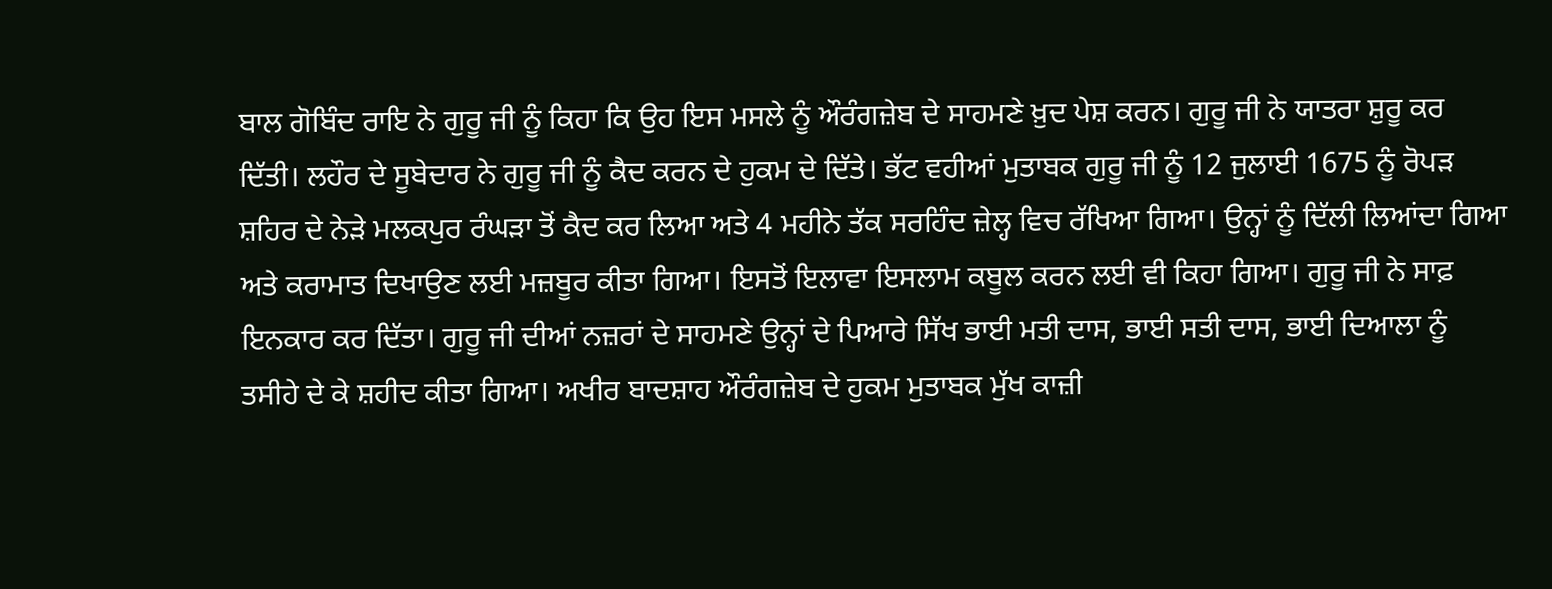ਬਾਲ ਗੋਬਿੰਦ ਰਾਇ ਨੇ ਗੁਰੂ ਜੀ ਨੂੰ ਕਿਹਾ ਕਿ ਉਹ ਇਸ ਮਸਲੇ ਨੂੰ ਔਰੰਗਜ਼ੇਬ ਦੇ ਸਾਹਮਣੇ ਖ਼ੁਦ ਪੇਸ਼ ਕਰਨ। ਗੁਰੂ ਜੀ ਨੇ ਯਾਤਰਾ ਸ਼ੁਰੂ ਕਰ ਦਿੱਤੀ। ਲਹੌਰ ਦੇ ਸੂਬੇਦਾਰ ਨੇ ਗੁਰੂ ਜੀ ਨੂੰ ਕੈਦ ਕਰਨ ਦੇ ਹੁਕਮ ਦੇ ਦਿੱਤੇ। ਭੱਟ ਵਹੀਆਂ ਮੁਤਾਬਕ ਗੁਰੂ ਜੀ ਨੂੰ 12 ਜੁਲਾਈ 1675 ਨੂੰ ਰੋਪੜ ਸ਼ਹਿਰ ਦੇ ਨੇੜੇ ਮਲਕਪੁਰ ਰੰਘੜਾ ਤੋਂ ਕੈਦ ਕਰ ਲਿਆ ਅਤੇ 4 ਮਹੀਨੇ ਤੱਕ ਸਰਹਿੰਦ ਜ਼ੇਲ੍ਹ ਵਿਚ ਰੱਖਿਆ ਗਿਆ। ਉਨ੍ਹਾਂ ਨੂੰ ਦਿੱਲੀ ਲਿਆਂਦਾ ਗਿਆ ਅਤੇ ਕਰਾਮਾਤ ਦਿਖਾਉਣ ਲਈ ਮਜ਼ਬੂਰ ਕੀਤਾ ਗਿਆ। ਇਸਤੋਂ ਇਲਾਵਾ ਇਸਲਾਮ ਕਬੂਲ ਕਰਨ ਲਈ ਵੀ ਕਿਹਾ ਗਿਆ। ਗੁਰੂ ਜੀ ਨੇ ਸਾਫ਼ ਇਨਕਾਰ ਕਰ ਦਿੱਤਾ। ਗੁਰੂ ਜੀ ਦੀਆਂ ਨਜ਼ਰਾਂ ਦੇ ਸਾਹਮਣੇ ਉਨ੍ਹਾਂ ਦੇ ਪਿਆਰੇ ਸਿੱਖ ਭਾਈ ਮਤੀ ਦਾਸ, ਭਾਈ ਸਤੀ ਦਾਸ, ਭਾਈ ਦਿਆਲਾ ਨੂੰ ਤਸੀਹੇ ਦੇ ਕੇ ਸ਼ਹੀਦ ਕੀਤਾ ਗਿਆ। ਅਖੀਰ ਬਾਦਸ਼ਾਹ ਔਰੰਗਜ਼ੇਬ ਦੇ ਹੁਕਮ ਮੁਤਾਬਕ ਮੁੱਖ ਕਾਜ਼ੀ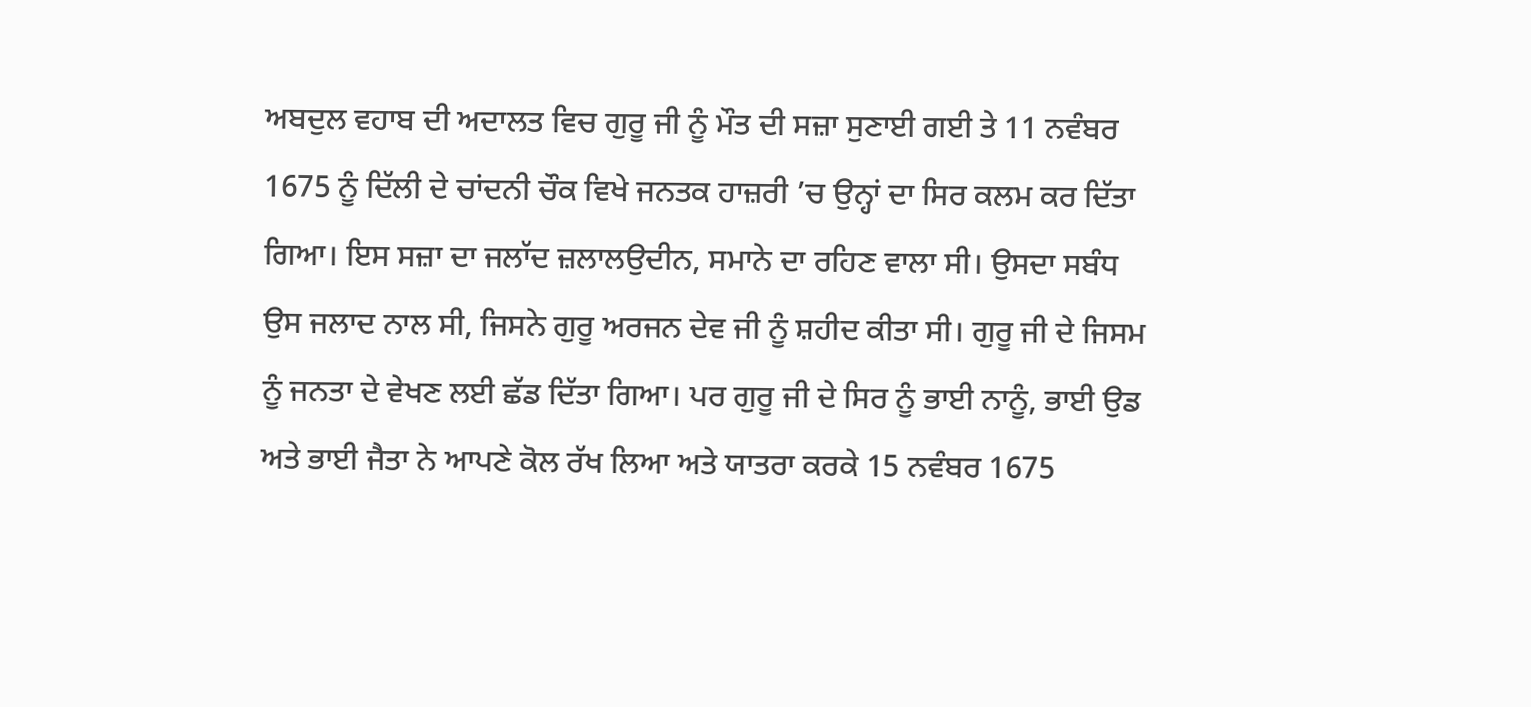ਅਬਦੁਲ ਵਹਾਬ ਦੀ ਅਦਾਲਤ ਵਿਚ ਗੁਰੂ ਜੀ ਨੂੰ ਮੌਤ ਦੀ ਸਜ਼ਾ ਸੁਣਾਈ ਗਈ ਤੇ 11 ਨਵੰਬਰ 1675 ਨੂੰ ਦਿੱਲੀ ਦੇ ਚਾਂਦਨੀ ਚੌਕ ਵਿਖੇ ਜਨਤਕ ਹਾਜ਼ਰੀ ’ਚ ਉਨ੍ਹਾਂ ਦਾ ਸਿਰ ਕਲਮ ਕਰ ਦਿੱਤਾ ਗਿਆ। ਇਸ ਸਜ਼ਾ ਦਾ ਜਲਾੱਦ ਜ਼ਲਾਲਉਦੀਨ, ਸਮਾਨੇ ਦਾ ਰਹਿਣ ਵਾਲਾ ਸੀ। ਉਸਦਾ ਸਬੰਧ ਉਸ ਜਲਾਦ ਨਾਲ ਸੀ, ਜਿਸਨੇ ਗੁਰੂ ਅਰਜਨ ਦੇਵ ਜੀ ਨੂੰ ਸ਼ਹੀਦ ਕੀਤਾ ਸੀ। ਗੁਰੂ ਜੀ ਦੇ ਜਿਸਮ ਨੂੰ ਜਨਤਾ ਦੇ ਵੇਖਣ ਲਈ ਛੱਡ ਦਿੱਤਾ ਗਿਆ। ਪਰ ਗੁਰੂ ਜੀ ਦੇ ਸਿਰ ਨੂੰ ਭਾਈ ਨਾਨੂੰ, ਭਾਈ ਉਡ ਅਤੇ ਭਾਈ ਜੈਤਾ ਨੇ ਆਪਣੇ ਕੋਲ ਰੱਖ ਲਿਆ ਅਤੇ ਯਾਤਰਾ ਕਰਕੇ 15 ਨਵੰਬਰ 1675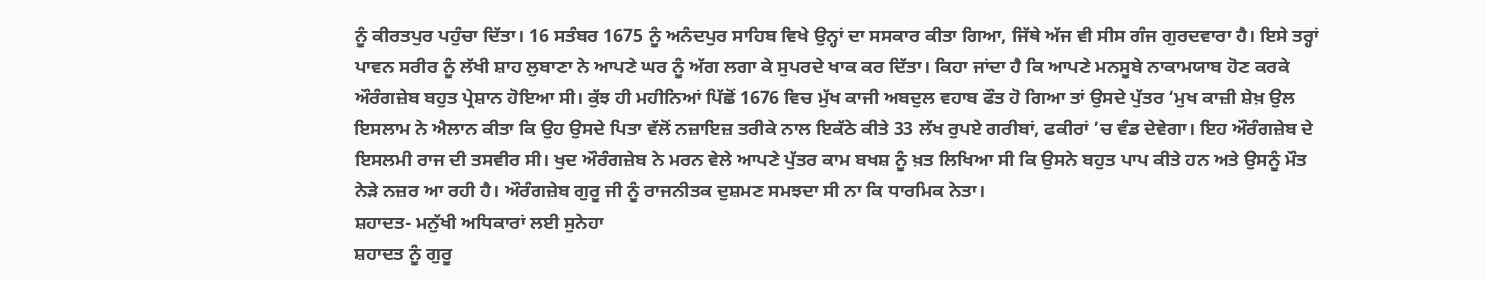ਨੂੰ ਕੀਰਤਪੁਰ ਪਹੁੰਚਾ ਦਿੱਤਾ। 16 ਸਤੰਬਰ 1675 ਨੂੰ ਅਨੰਦਪੁਰ ਸਾਹਿਬ ਵਿਖੇ ਉਨ੍ਹਾਂ ਦਾ ਸਸਕਾਰ ਕੀਤਾ ਗਿਆ, ਜਿੱਥੇ ਅੱਜ ਵੀ ਸੀਸ ਗੰਜ ਗੁਰਦਵਾਰਾ ਹੈ। ਇਸੇ ਤਰ੍ਹਾਂ ਪਾਵਨ ਸਰੀਰ ਨੂੰ ਲੱਖੀ ਸ਼ਾਹ ਲੁਬਾਣਾ ਨੇ ਆਪਣੇ ਘਰ ਨੂੰ ਅੱਗ ਲਗਾ ਕੇ ਸੁਪਰਦੇ ਖਾਕ ਕਰ ਦਿੱਤਾ। ਕਿਹਾ ਜਾਂਦਾ ਹੈ ਕਿ ਆਪਣੇ ਮਨਸੂਬੇ ਨਾਕਾਮਯਾਬ ਹੋਣ ਕਰਕੇ ਔਰੰਗਜ਼ੇਬ ਬਹੁਤ ਪ੍ਰੇਸ਼ਾਨ ਹੋਇਆ ਸੀ। ਕੁੱਝ ਹੀ ਮਹੀਨਿਆਂ ਪਿੱਛੋਂ 1676 ਵਿਚ ਮੁੱਖ ਕਾਜੀ ਅਬਦੁਲ ਵਹਾਬ ਫੌਤ ਹੋ ਗਿਆ ਤਾਂ ਉਸਦੇ ਪੁੱਤਰ ‘ਮੁਖ ਕਾਜ਼ੀ ਸ਼ੇਖ਼ ਉਲ ਇਸਲਾਮ ਨੇ ਐਲਾਨ ਕੀਤਾ ਕਿ ਉਹ ਉਸਦੇ ਪਿਤਾ ਵੱਲੋਂ ਨਜ਼ਾਇਜ਼ ਤਰੀਕੇ ਨਾਲ ਇਕੱਠੇ ਕੀਤੇ 33 ਲੱਖ ਰੁਪਏ ਗਰੀਬਾਂ, ਫਕੀਰਾਂ ’ਚ ਵੰਡ ਦੇਵੇਗਾ। ਇਹ ਔਰੰਗਜ਼ੇਬ ਦੇ ਇਸਲਮੀ ਰਾਜ ਦੀ ਤਸਵੀਰ ਸੀ। ਖੁਦ ਔਰੰਗਜ਼ੇਬ ਨੇ ਮਰਨ ਵੇਲੇ ਆਪਣੇ ਪੁੱਤਰ ਕਾਮ ਬਖਸ਼ ਨੂੰ ਖ਼ਤ ਲਿਖਿਆ ਸੀ ਕਿ ਉਸਨੇ ਬਹੁਤ ਪਾਪ ਕੀਤੇ ਹਨ ਅਤੇ ਉਸਨੂੰ ਮੌਤ ਨੇੜੇ ਨਜ਼ਰ ਆ ਰਹੀ ਹੈ। ਔਰੰਗਜ਼ੇਬ ਗੁਰੂ ਜੀ ਨੂੰ ਰਾਜਨੀਤਕ ਦੁਸ਼ਮਣ ਸਮਝਦਾ ਸੀ ਨਾ ਕਿ ਧਾਰਮਿਕ ਨੇਤਾ।
ਸ਼ਹਾਦਤ- ਮਨੁੱਖੀ ਅਧਿਕਾਰਾਂ ਲਈ ਸੁਨੇਹਾ
ਸ਼ਹਾਦਤ ਨੂੰ ਗੁਰੂ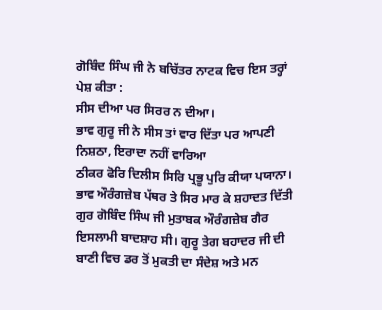ਗੋਬਿੰਦ ਸਿੰਘ ਜੀ ਨੇ ਬਚਿੱਤਰ ਨਾਟਕ ਵਿਚ ਇਸ ਤਰ੍ਹਾਂ ਪੇਸ਼ ਕੀਤਾ :
ਸੀਸ ਦੀਆ ਪਰ ਸਿਰਰ ਨ ਦੀਆ।
ਭਾਵ ਗੁਰੂ ਜੀ ਨੇ ਸੀਸ ਤਾਂ ਵਾਰ ਦਿੱਤਾ ਪਰ ਆਪਣੀ ਨਿਸ਼ਠਾ, ਇਰਾਦਾ ਨਹੀਂ ਵਾਰਿਆ
ਠੀਕਰ ਫੋਰਿ ਦਿਲੀਸ ਸਿਰਿ ਪ੍ਰਭੂ ਪੁਰਿ ਕੀਯਾ ਪਯਾਨਾ।
ਭਾਵ ਔਰੰਗਜ਼ੇਬ ਪੱਥਰ ਤੇ ਸਿਰ ਮਾਰ ਕੇ ਸ਼ਹਾਦਤ ਦਿੱਤੀ
ਗੁਰ ਗੋਬਿੰਦ ਸਿੰਘ ਜੀ ਮੁਤਾਬਕ ਔਰੰਗਜ਼ੇਬ ਗੈਰ ਇਸਲਾਮੀ ਬਾਦਸ਼ਾਹ ਸੀ। ਗੁਰੂ ਤੇਗ ਬਹਾਦਰ ਜੀ ਦੀ ਬਾਣੀ ਵਿਚ ਡਰ ਤੋਂ ਮੁਕਤੀ ਦਾ ਸੰਦੇਸ਼ ਅਤੇ ਮਨ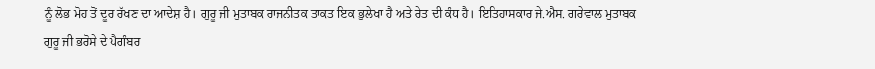ਨੂੰ ਲੋਭ ਮੋਹ ਤੋਂ ਦੂਰ ਰੱਖਣ ਦਾ ਆਦੇਸ਼ ਹੈ। ਗੁਰੂ ਜੀ ਮੁਤਾਬਕ ਰਾਜਨੀਤਕ ਤਾਕਤ ਇਕ ਭੁਲੇਖਾ ਹੈ ਅਤੇ ਰੇਤ ਦੀ ਕੰਧ ਹੈ। ਇਤਿਹਾਸਕਾਰ ਜੇ.ਐਸ. ਗਰੇਵਾਲ ਮੁਤਾਬਕ ਗੁਰੂ ਜੀ ਭਰੋਸੇ ਦੇ ਪੈਗੰਬਰ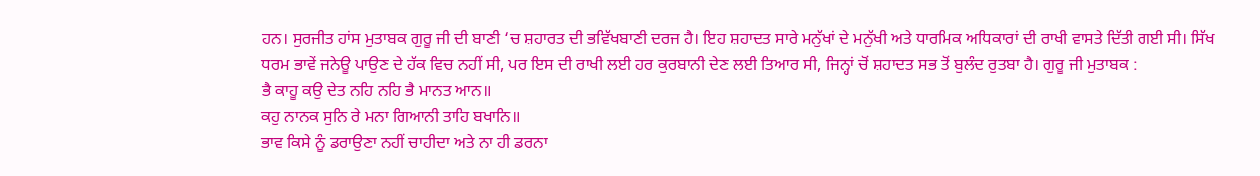ਹਨ। ਸੁਰਜੀਤ ਹਾਂਸ ਮੁਤਾਬਕ ਗੁਰੂ ਜੀ ਦੀ ਬਾਣੀ ‘ਚ ਸ਼ਹਾਰਤ ਦੀ ਭਵਿੱਖਬਾਣੀ ਦਰਜ ਹੈ। ਇਹ ਸ਼ਹਾਦਤ ਸਾਰੇ ਮਨੁੱਖਾਂ ਦੇ ਮਨੁੱਖੀ ਅਤੇ ਧਾਰਮਿਕ ਅਧਿਕਾਰਾਂ ਦੀ ਰਾਖੀ ਵਾਸਤੇ ਦਿੱਤੀ ਗਈ ਸੀ। ਸਿੱਖ ਧਰਮ ਭਾਵੇਂ ਜਨੇਊ ਪਾਉਣ ਦੇ ਹੱਕ ਵਿਚ ਨਹੀਂ ਸੀ, ਪਰ ਇਸ ਦੀ ਰਾਖੀ ਲਈ ਹਰ ਕੁਰਬਾਨੀ ਦੇਣ ਲਈ ਤਿਆਰ ਸੀ, ਜਿਨ੍ਹਾਂ ਚੋਂ ਸ਼ਹਾਦਤ ਸਭ ਤੋਂ ਬੁਲੰਦ ਰੁਤਬਾ ਹੈ। ਗੁਰੂ ਜੀ ਮੁਤਾਬਕ :
ਭੈ ਕਾਹੂ ਕਉ ਦੇਤ ਨਹਿ ਨਹਿ ਭੈ ਮਾਨਤ ਆਨ॥
ਕਹੁ ਨਾਨਕ ਸੁਨਿ ਰੇ ਮਨਾ ਗਿਆਨੀ ਤਾਹਿ ਬਖਾਨਿ॥
ਭਾਵ ਕਿਸੇ ਨੂੰ ਡਰਾਉਣਾ ਨਹੀਂ ਚਾਹੀਦਾ ਅਤੇ ਨਾ ਹੀ ਡਰਨਾ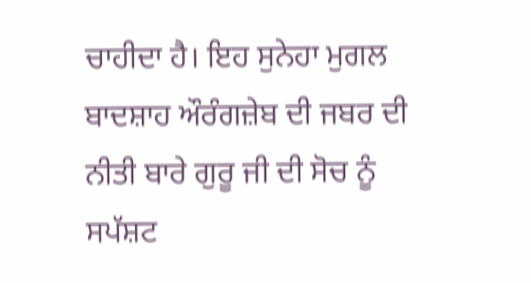ਚਾਹੀਦਾ ਹੈ। ਇਹ ਸੁਨੇਹਾ ਮੁਗਲ ਬਾਦਸ਼ਾਹ ਔਰੰਗਜ਼ੇਬ ਦੀ ਜਬਰ ਦੀ ਨੀਤੀ ਬਾਰੇ ਗੁਰੂ ਜੀ ਦੀ ਸੋਚ ਨੂੰ ਸਪੱਸ਼ਟ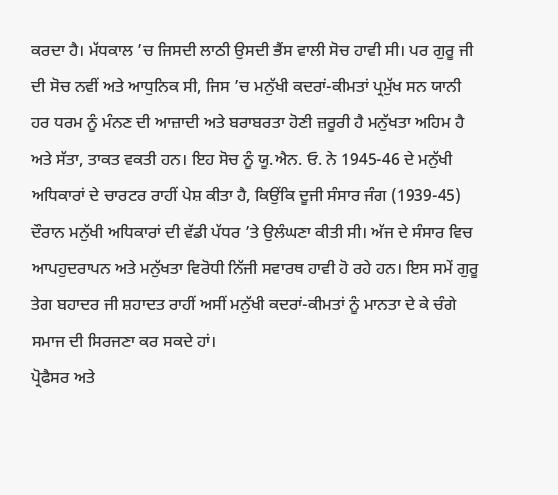ਕਰਦਾ ਹੈ। ਮੱਧਕਾਲ ’ਚ ਜਿਸਦੀ ਲਾਠੀ ਉਸਦੀ ਭੈਂਸ ਵਾਲੀ ਸੋਚ ਹਾਵੀ ਸੀ। ਪਰ ਗੁਰੂ ਜੀ ਦੀ ਸੋਚ ਨਵੀਂ ਅਤੇ ਆਧੁਨਿਕ ਸੀ, ਜਿਸ ’ਚ ਮਨੁੱਖੀ ਕਦਰਾਂ-ਕੀਮਤਾਂ ਪ੍ਰਮੁੱਖ ਸਨ ਯਾਨੀ ਹਰ ਧਰਮ ਨੂੰ ਮੰਨਣ ਦੀ ਆਜ਼ਾਦੀ ਅਤੇ ਬਰਾਬਰਤਾ ਹੋਣੀ ਜ਼ਰੂਰੀ ਹੈ ਮਨੁੱਖਤਾ ਅਹਿਮ ਹੈ ਅਤੇ ਸੱਤਾ, ਤਾਕਤ ਵਕਤੀ ਹਨ। ਇਹ ਸੋਚ ਨੂੰ ਯੂ.ਐਨ. ਓ. ਨੇ 1945-46 ਦੇ ਮਨੁੱਖੀ ਅਧਿਕਾਰਾਂ ਦੇ ਚਾਰਟਰ ਰਾਹੀਂ ਪੇਸ਼ ਕੀਤਾ ਹੈ, ਕਿਉਂਕਿ ਦੂਜੀ ਸੰਸਾਰ ਜੰਗ (1939-45) ਦੌਰਾਨ ਮਨੁੱਖੀ ਅਧਿਕਾਰਾਂ ਦੀ ਵੱਡੀ ਪੱਧਰ ’ਤੇ ਉਲੰਘਣਾ ਕੀਤੀ ਸੀ। ਅੱਜ ਦੇ ਸੰਸਾਰ ਵਿਚ ਆਪਹੁਦਰਾਪਨ ਅਤੇ ਮਨੁੱਖਤਾ ਵਿਰੋਧੀ ਨਿੱਜੀ ਸਵਾਰਥ ਹਾਵੀ ਹੋ ਰਹੇ ਹਨ। ਇਸ ਸਮੇਂ ਗੁਰੂ ਤੇਗ ਬਹਾਦਰ ਜੀ ਸ਼ਹਾਦਤ ਰਾਹੀਂ ਅਸੀਂ ਮਨੁੱਖੀ ਕਦਰਾਂ-ਕੀਮਤਾਂ ਨੂੰ ਮਾਨਤਾ ਦੇ ਕੇ ਚੰਗੇ ਸਮਾਜ ਦੀ ਸਿਰਜਣਾ ਕਰ ਸਕਦੇ ਹਾਂ।
ਪ੍ਰੋਫੈਸਰ ਅਤੇ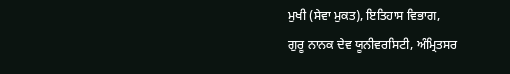ਮੁਖੀ (ਸੇਵਾ ਮੁਕਤ), ਇਤਿਹਾਸ ਵਿਭਾਗ,
ਗੁਰੂ ਨਾਨਕ ਦੇਵ ਯੂਨੀਵਰਸਿਟੀ, ਅੰਮ੍ਰਿਤਸਰ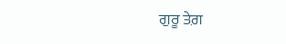ਗੁਰੂ ਤੇਗ਼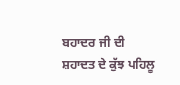ਬਹਾਦਰ ਜੀ ਦੀ ਸ਼ਹਾਦਤ ਦੇ ਕੁੱਝ ਪਹਿਲੂ